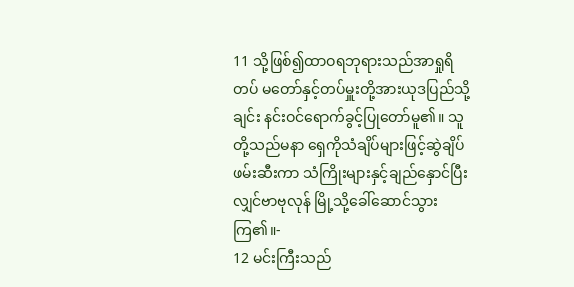11 သို့ဖြစ်၍ထာဝရဘုရားသည်အာရှုရိတပ် မတော်နှင့်တပ်မှူးတို့အားယုဒပြည်သို့ချင်း နင်းဝင်ရောက်ခွင့်ပြုတော်မူ၏။ သူတို့သည်မနာ ရှေကိုသံချိပ်များဖြင့်ဆွဲချိပ်ဖမ်းဆီးကာ သံကြိုးများနှင့်ချည်နှောင်ပြီးလျှင်ဗာဗုလုန် မြို့သို့ခေါ်ဆောင်သွားကြ၏။-
12 မင်းကြီးသည်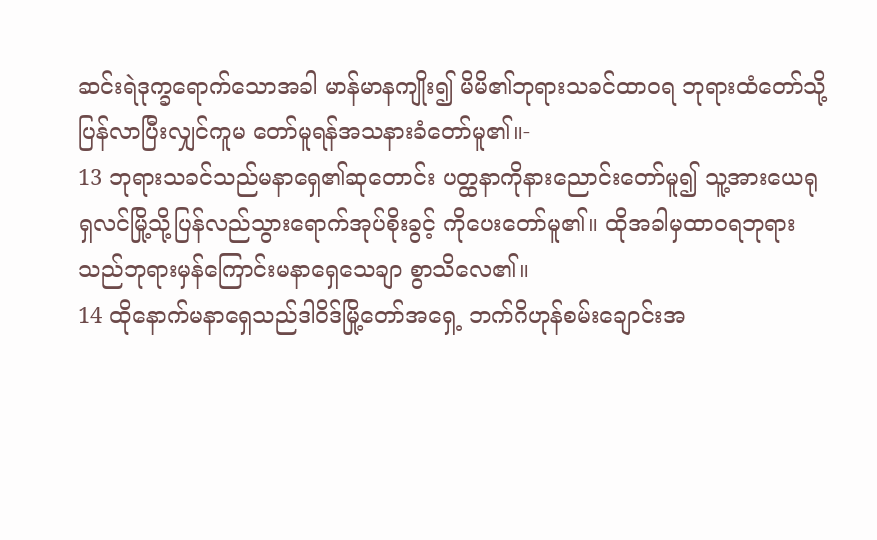ဆင်းရဲဒုက္ခရောက်သောအခါ မာန်မာနကျိုး၍ မိမိ၏ဘုရားသခင်ထာဝရ ဘုရားထံတော်သို့ပြန်လာပြီးလျှင်ကူမ တော်မူရန်အသနားခံတော်မူ၏။-
13 ဘုရားသခင်သည်မနာရှေ၏ဆုတောင်း ပတ္ထနာကိုနားညောင်းတော်မူ၍ သူ့အားယေရု ရှလင်မြို့သို့ပြန်လည်သွားရောက်အုပ်စိုးခွင့် ကိုပေးတော်မူ၏။ ထိုအခါမှထာဝရဘုရား သည်ဘုရားမှန်ကြောင်းမနာရှေသေချာ စွာသိလေ၏။
14 ထိုနောက်မနာရှေသည်ဒါဝိဒ်မြို့တော်အရှေ့ ဘက်ဂိဟုန်စမ်းချောင်းအ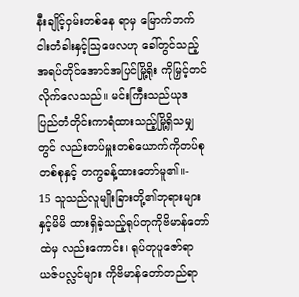နီးချိုင့်ဝှမ်းတစ်နေ ရာမှ မြောက်ဘက်ငါးတံခါးနှင့်သြဖေလဟု ခေါ်တွင်သည့်အရပ်တိုင်အောင်အပြင်မြို့ရိုး ကိုမြှင့်တင်လိုက်လေသည်။ မင်းကြီးသည်ယုဒ ပြည်တံတိုင်းကာရံထားသည့်မြို့ရှိသမျှတွင် လည်းတပ်မှူးတစ်ယောက်ကိုတပ်စုတစ်စုနှင့် တကွခန့်ထားတော်မူ၏။-
15 သူသည်လူမျိုးခြားတို့၏ဘုရားများနှင့်မိမိ ထားရှိခဲ့သည့်ရုပ်တုကိုဗိမာန်တော်ထဲမှ လည်းကောင်း၊ ရုပ်တုပူဇော်ရာယဇ်ပလ္လင်များ ကိုဗိမာန်တော်တည်ရာ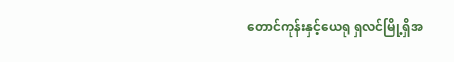တောင်ကုန်းနှင့်ယေရု ရှလင်မြို့ရှိအ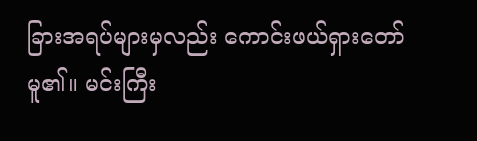ခြားအရပ်များမှလည်း ကောင်းဖယ်ရှားတော်မူ၏။ မင်းကြီး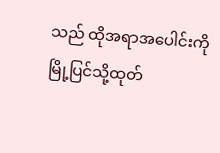သည် ထိုအရာအပေါင်းကိုမြို့ပြင်သို့ထုတ်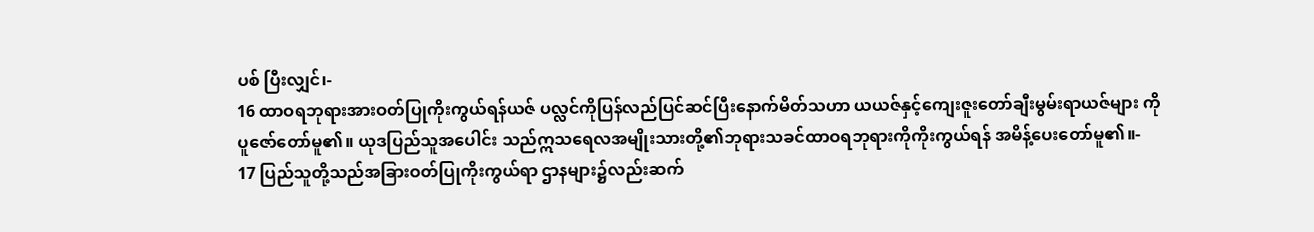ပစ် ပြီးလျှင်၊-
16 ထာဝရဘုရားအားဝတ်ပြုကိုးကွယ်ရန်ယဇ် ပလ္လင်ကိုပြန်လည်ပြင်ဆင်ပြီးနောက်မိတ်သဟာ ယယဇ်နှင့်ကျေးဇူးတော်ချီးမွမ်းရာယဇ်များ ကိုပူဇော်တော်မူ၏။ ယုဒပြည်သူအပေါင်း သည်ဣသရေလအမျိုးသားတို့၏ဘုရားသခင်ထာဝရဘုရားကိုကိုးကွယ်ရန် အမိန့်ပေးတော်မူ၏။-
17 ပြည်သူတို့သည်အခြားဝတ်ပြုကိုးကွယ်ရာ ဌာနများ၌လည်းဆက်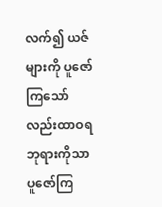လက်၍ ယဇ်များကို ပူဇော်ကြသော်လည်းထာဝရဘုရားကိုသာ ပူဇော်ကြ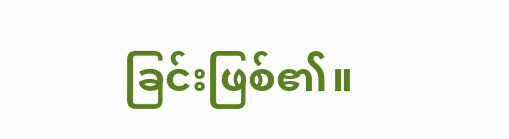ခြင်းဖြစ်၏။